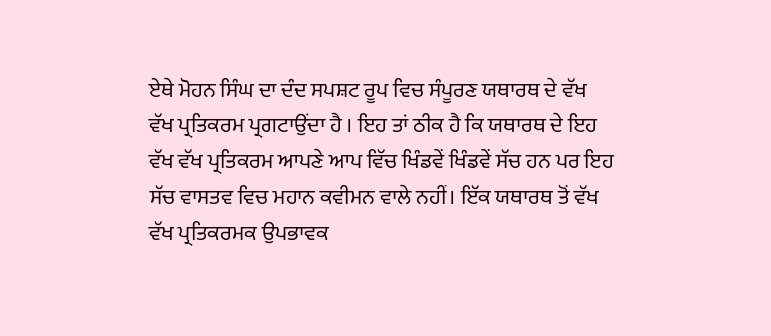ਏਥੇ ਮੋਹਨ ਸਿੰਘ ਦਾ ਦੰਦ ਸਪਸ਼ਟ ਰੂਪ ਵਿਚ ਸੰਪੂਰਣ ਯਥਾਰਥ ਦੇ ਵੱਖ ਵੱਖ ਪ੍ਰਤਿਕਰਮ ਪ੍ਰਗਟਾਉਂਦਾ ਹੈ । ਇਹ ਤਾਂ ਠੀਕ ਹੈ ਕਿ ਯਥਾਰਥ ਦੇ ਇਹ ਵੱਖ ਵੱਖ ਪ੍ਰਤਿਕਰਮ ਆਪਣੇ ਆਪ ਵਿੱਚ ਖਿੰਡਵੇਂ ਖਿੰਡਵੇਂ ਸੱਚ ਹਨ ਪਰ ਇਹ ਸੱਚ ਵਾਸਤਵ ਵਿਚ ਮਹਾਨ ਕਵੀਮਨ ਵਾਲੇ ਨਹੀਂ। ਇੱਕ ਯਥਾਰਥ ਤੋਂ ਵੱਖ ਵੱਖ ਪ੍ਰਤਿਕਰਮਕ ਉਪਭਾਵਕ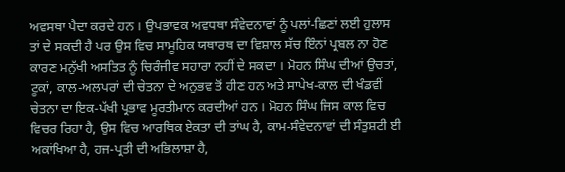ਅਵਸਥਾ ਪੈਦਾ ਕਰਦੇ ਹਨ । ਉਪਭਾਵਕ ਅਵਧਥਾ ਸੰਵੇਦਨਾਵਾਂ ਨੂੰ ਪਲਾਂ-ਛਿਣਾਂ ਲਈ ਹੁਲਾਸ ਤਾਂ ਦੇ ਸਕਦੀ ਹੈ ਪਰ ਉਸ ਵਿਚ ਸਾਮੂਹਿਕ ਯਥਾਰਥ ਦਾ ਵਿਸ਼ਾਲ ਸੱਚ ਇੰਨਾਂ ਪ੍ਰਬਲ ਨਾ ਹੋਣ ਕਾਰਣ ਮਨੁੱਖੀ ਅਸਤਿਤ ਨੂੰ ਚਿਰੰਜੀਵ ਸਹਾਰਾ ਨਹੀਂ ਦੇ ਸਕਦਾ । ਮੋਹਨ ਸਿੰਘ ਦੀਆਂ ਉਚਤਾਂ, ਟੂਕਾਂ, ਕਾਲ-ਅਲਪਰਾਂ ਦੀ ਚੇਤਨਾ ਦੇ ਅਨੁਭਵ ਤੋਂ ਹੀਣ ਹਨ ਅਤੇ ਸਾਪੇਖ-ਕਾਲ ਦੀ ਖੰਡਵੀਂ ਚੇਤਨਾ ਦਾ ਇਕ-ਪੱਖੀ ਪ੍ਰਭਾਵ ਮੂਰਤੀਮਾਨ ਕਰਦੀਆਂ ਹਨ । ਮੋਹਨ ਸਿੰਘ ਜਿਸ ਕਾਲ ਵਿਚ ਵਿਚਰ ਰਿਹਾ ਹੈ, ਉਸ ਵਿਚ ਆਰਥਿਕ ਏਕਤਾ ਦੀ ਤਾਂਘ ਹੈ, ਕਾਮ-ਸੰਵੇਦਨਾਵਾਂ ਦੀ ਸੰਤੁਸ਼ਟੀ ਈ ਅਕਾਂਖਿਆ ਹੈ, ਹਜ-ਪ੍ਰਤੀ ਦੀ ਅਭਿਲਾਸ਼ਾ ਹੈ,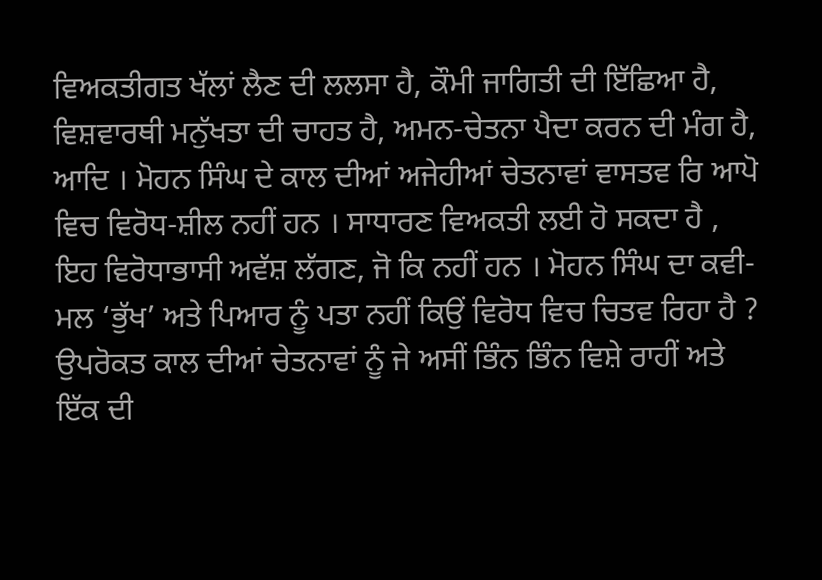ਵਿਅਕਤੀਗਤ ਖੱਲਾਂ ਲੈਣ ਦੀ ਲਲਸਾ ਹੈ, ਕੌਮੀ ਜਾਗਿਤੀ ਦੀ ਇੱਛਿਆ ਹੈ, ਵਿਸ਼ਵਾਰਥੀ ਮਨੁੱਖਤਾ ਦੀ ਚਾਹਤ ਹੈ, ਅਮਨ-ਚੇਤਨਾ ਪੈਦਾ ਕਰਨ ਦੀ ਮੰਗ ਹੈ, ਆਦਿ । ਮੋਹਨ ਸਿੰਘ ਦੇ ਕਾਲ ਦੀਆਂ ਅਜੇਹੀਆਂ ਚੇਤਨਾਵਾਂ ਵਾਸਤਵ ਰਿ ਆਪੋ ਵਿਚ ਵਿਰੋਧ-ਸ਼ੀਲ ਨਹੀਂ ਹਨ । ਸਾਧਾਰਣ ਵਿਅਕਤੀ ਲਈ ਹੋ ਸਕਦਾ ਹੈ , ਇਹ ਵਿਰੋਧਾਭਾਸੀ ਅਵੱਸ਼ ਲੱਗਣ, ਜੋ ਕਿ ਨਹੀਂ ਹਨ । ਮੋਹਨ ਸਿੰਘ ਦਾ ਕਵੀ-ਮਲ ‘ਭੁੱਖ’ ਅਤੇ ਪਿਆਰ ਨੂੰ ਪਤਾ ਨਹੀਂ ਕਿਉਂ ਵਿਰੋਧ ਵਿਚ ਚਿਤਵ ਰਿਹਾ ਹੈ ? ਉਪਰੋਕਤ ਕਾਲ ਦੀਆਂ ਚੇਤਨਾਵਾਂ ਨੂੰ ਜੇ ਅਸੀਂ ਭਿੰਨ ਭਿੰਨ ਵਿਸ਼ੇ ਰਾਹੀਂ ਅਤੇ ਇੱਕ ਦੀ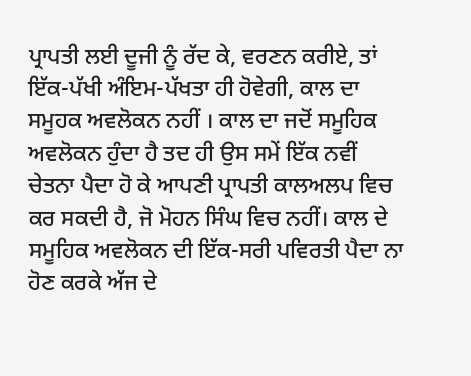ਪ੍ਰਾਪਤੀ ਲਈ ਦੂਜੀ ਨੂੰ ਰੱਦ ਕੇ, ਵਰਣਨ ਕਰੀਏ, ਤਾਂ ਇੱਕ-ਪੱਖੀ ਅੰਇਮ-ਪੱਖਤਾ ਹੀ ਹੋਵੇਗੀ, ਕਾਲ ਦਾ ਸਮੂਹਕ ਅਵਲੋਕਨ ਨਹੀਂ । ਕਾਲ ਦਾ ਜਦੋਂ ਸਮੂਹਿਕ ਅਵਲੋਕਨ ਹੁੰਦਾ ਹੈ ਤਦ ਹੀ ਉਸ ਸਮੇਂ ਇੱਕ ਨਵੀਂ ਚੇਤਨਾ ਪੈਦਾ ਹੋ ਕੇ ਆਪਣੀ ਪ੍ਰਾਪਤੀ ਕਾਲਅਲਪ ਵਿਚ ਕਰ ਸਕਦੀ ਹੈ, ਜੋ ਮੋਹਨ ਸਿੰਘ ਵਿਚ ਨਹੀਂ। ਕਾਲ ਦੇ ਸਮੂਹਿਕ ਅਵਲੋਕਨ ਦੀ ਇੱਕ-ਸਰੀ ਪਵਿਰਤੀ ਪੈਦਾ ਨਾ ਹੋਣ ਕਰਕੇ ਅੱਜ ਦੇ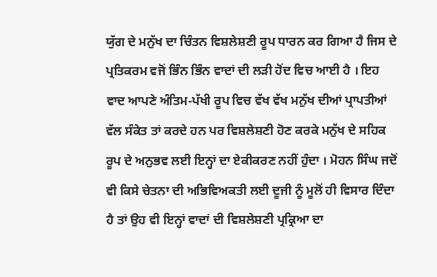ਯੁੱਗ ਦੇ ਮਨੁੱਖ ਦਾ ਚਿੰਤਨ ਵਿਸ਼ਲੇਸ਼ਣੀ ਰੂਪ ਧਾਰਨ ਕਰ ਗਿਆ ਹੈ ਜਿਸ ਦੇ ਪ੍ਰਤਿਕਰਮ ਵਜੋਂ ਭਿੰਨ ਭਿੰਨ ਵਾਦਾਂ ਦੀ ਲੜੀ ਹੋਂਦ ਵਿਚ ਆਈ ਹੈ । ਇਹ ਵਾਦ ਆਪਣੇ ਅੰਤਿਮ-ਪੱਖੀ ਰੂਪ ਵਿਚ ਵੱਖ ਵੱਖ ਮਨੁੱਖ ਦੀਆਂ ਪ੍ਰਾਪਤੀਆਂ ਵੱਲ ਸੰਕੇਤ ਤਾਂ ਕਰਦੇ ਹਨ ਪਰ ਵਿਸ਼ਲੇਸ਼ਣੀ ਹੋਣ ਕਰਕੇ ਮਨੁੱਖ ਦੇ ਸਹਿਕ ਰੂਪ ਦੇ ਅਨੁਭਵ ਲਈ ਇਨ੍ਹਾਂ ਦਾ ਏਕੀਕਰਣ ਨਹੀਂ ਹੁੰਦਾ । ਮੋਹਨ ਸਿੰਘ ਜਦੋਂ ਵੀ ਕਿਸੇ ਚੇਤਨਾ ਦੀ ਅਭਿਵਿਅਕਤੀ ਲਈ ਦੂਜੀ ਨੂੰ ਮੂਲੋਂ ਹੀ ਵਿਸਾਰ ਦਿੰਦਾ ਹੈ ਤਾਂ ਉਹ ਵੀ ਇਨ੍ਹਾਂ ਵਾਦਾਂ ਦੀ ਵਿਸ਼ਲੇਸ਼ਣੀ ਪ੍ਰਕ੍ਰਿਆ ਦਾ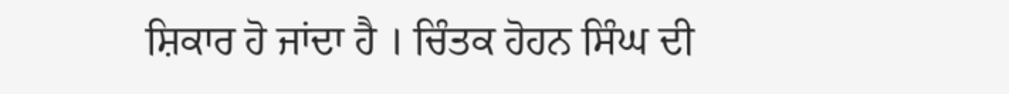ਸ਼ਿਕਾਰ ਹੋ ਜਾਂਦਾ ਹੈ । ਚਿੰਤਕ ਹੋਹਨ ਸਿੰਘ ਦੀ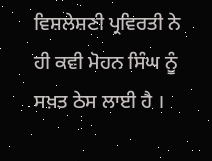ਵਿਸ਼ਲੇਸ਼ਣੀ ਪ੍ਰਵਿਰਤੀ ਨੇ ਹੀ ਕਵੀ ਮੋਹਨ ਸਿੰਘ ਨੂੰ ਸਖ਼ਤ ਠੇਸ ਲਾਈ ਹੈ ।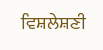ਵਿਸ਼ਲੇਸ਼ਣੀ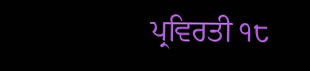ਪ੍ਰਵਿਰਤੀ ੧੮